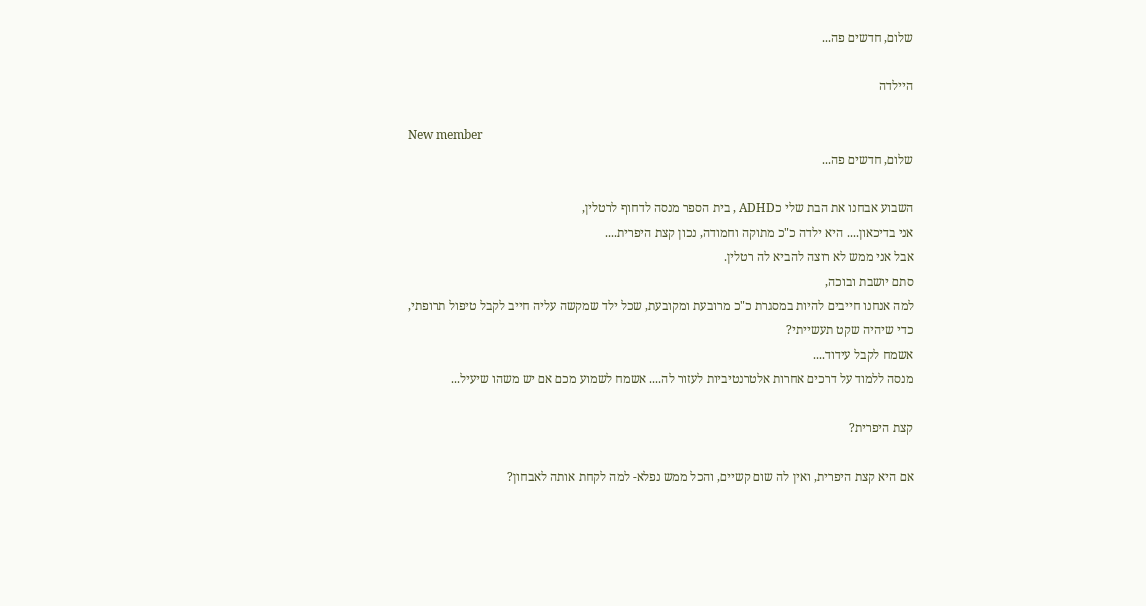שלום, חדשים פה...

היילדה

New member
שלום, חדשים פה...

השבוע אבחנו את הבת שלי כADHD , בית הספר מנסה לדחוף לרטלין,
אני בדיכאון.... היא ילדה כ"כ מתוקה וחמודה, נכון קצת היפרית....
אבל אני ממש לא רוצה להביא לה רטלין.
סתם יושבת ובוכה,
למה אנחנו חייבים להיות במסגרת כ"כ מרובעת ומקובעת, שכל ילד שמקשה עליה חייב לקבל טיפול תרופתי,
כדי שיהיה שקט תעשייתי?
אשמח לקבל עידוד....
מנסה ללמוד על דרכים אחרות אלטרנטיביות לעזור לה.... אשמח לשמוע מכם אם יש משהו שיעיל...

קצת היפרית?

אם היא קצת היפרית, ואין לה שום קשיים, והכל ממש נפלא- למה לקחת אותה לאבחון?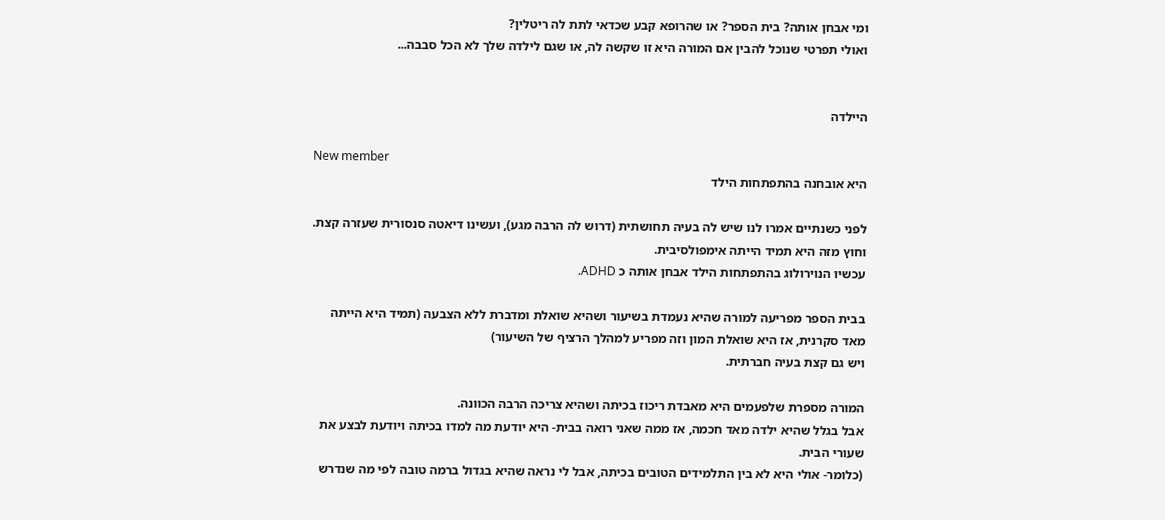ומי אבחן אותה? בית הספר? או שהרופא קבע שכדאי לתת לה ריטלין?
ואולי תפרטי שנוכל להבין אם המורה היא זו שקשה לה, או שגם לילדה שלך לא הכל סבבה...


היילדה

New member
היא אובחנה בהתפתחות הילד

לפני כשנתיים אמרו לנו שיש לה בעיה תחושתית (דרוש לה הרבה מגע), ועשינו דיאטה סנסורית שעזרה קצת. וחוץ מזה היא תמיד הייתה אימפולסיבית.
עכשיו הנוירולוג בהתפתחות הילד אבחן אותה כ ADHD.

בבית הספר מפריעה למורה שהיא נעמדת בשיעור ושהיא שואלת ומדברת ללא הצבעה (תמיד היא הייתה מאד סקרנית, אז היא שואלת המון וזה מפריע למהלך הרציף של השיעור)
ויש גם קצת בעיה חברתית.

המורה מספרת שלפעמים היא מאבדת ריכוז בכיתה ושהיא צריכה הרבה הכוונה.
אבל בגלל שהיא ילדה מאד חכמה, אז ממה שאני רואה בבית- היא יודעת מה למדו בכיתה ויודעת לבצע את שעורי הבית.
(כלומר- אולי היא לא בין התלמידים הטובים בכיתה, אבל לי נראה שהיא בגדול ברמה טובה לפי מה שנדרש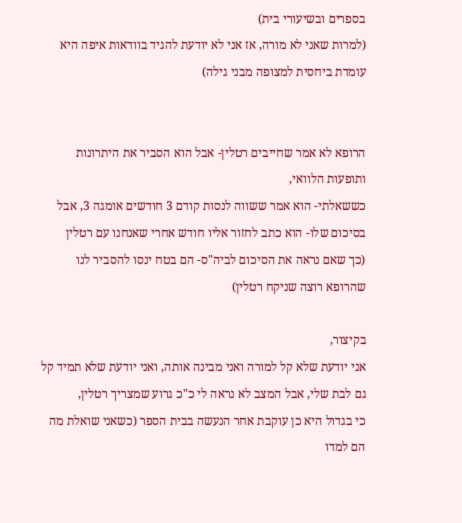בספרים ובשיעורי בית)
(למרות שאני לא מורה, אז אני לא יודעת להגיד בוודאות איפה היא עומדת ביחסית למצופה מבני גילה)


הרופא לא אמר שחייבים רטלין- אבל הוא הסביר את היתרונות ותופעות הלוואי,
כששאלתי- הוא אמר ששווה לנסות קודם 3 חודשים אומגה 3, אבל בסיכום שלו- הוא כתב לחזור אליו חודש אחרי שאנחנו עם רטלין
(כך שאם נראה את הסיכום לביה"ס- הם בטח ינסו להסביר לנו שהרופא רוצה שניקח רטלין)

בקיצור,
אני יודעת שלא קל למורה ואני מבינה אותה, ואני יודעת שלא תמיד קל גם לבת שלי, אבל המצב לא נראה לי כ"כ גרוע שמצריך רטלין,
כי בגדול היא כן עוקבת אחר הנעשה בבית הספר (כשאני שואלת מה הם למדו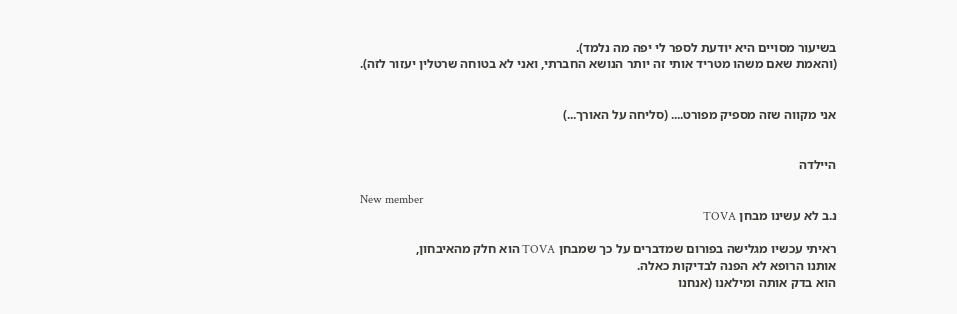בשיעור מסויים היא יודעת לספר לי יפה מה נלמד).
(והאמת שאם משהו מטריד אותי זה יותר הנושא החברתי, ואני לא בטוחה שרטלין יעזור לזה).


אני מקווה שזה מספיק מפורט.... (סליחה על האורך...)


היילדה

New member
נ.ב לא עשינו מבחן TOVA

ראיתי עכשיו מגלישה בפורום שמדברים על כך שמבחן TOVA הוא חלק מהאיבחון,
אותנו הרופא לא הפנה לבדיקות כאלה.
הוא בדק אותה ומילאנו (אנחנו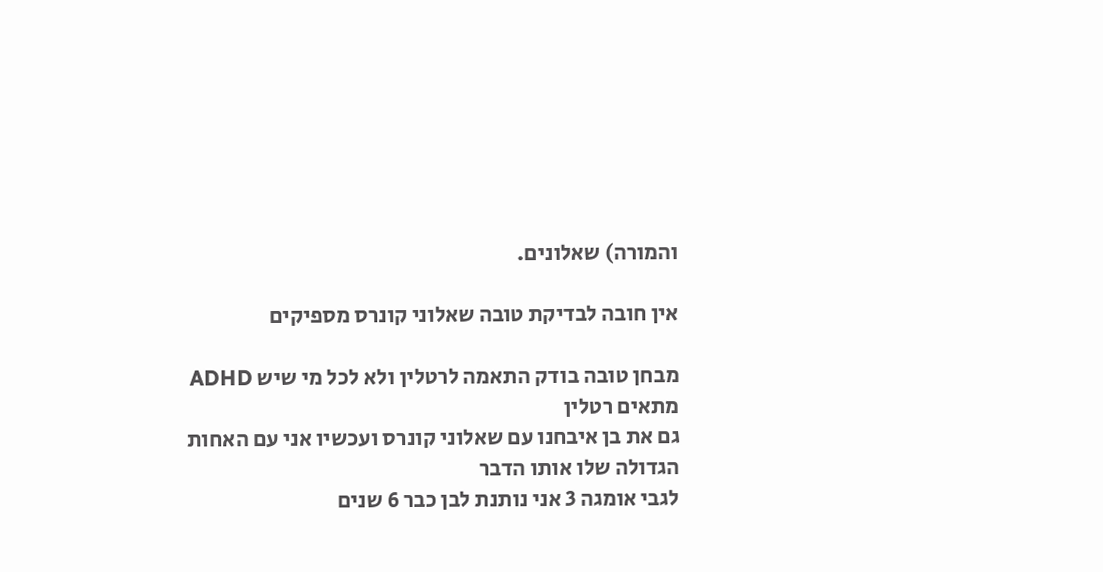והמורה) שאלונים.

אין חובה לבדיקת טובה שאלוני קונרס מספיקים

מבחן טובה בודק התאמה לרטלין ולא לכל מי שיש ADHD מתאים רטלין
גם את בן איבחנו עם שאלוני קונרס ועכשיו אני עם האחות הגדולה שלו אותו הדבר
לגבי אומגה 3 אני נותנת לבן כבר 6 שנים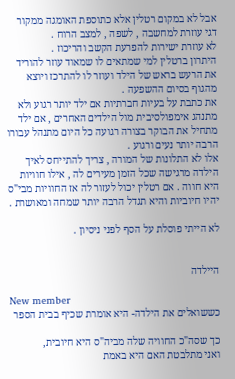אבל לא במקום רטלין אלא כתוספת האומגה ממקור דגי עוזרת למחשבה , לשפה , למצב הרוח .
לא עוזרת ישירות להפרעת הקשב והריכוז .
היתרון ברטלין למי שמתאים לו שמאוד עוזר להוריד את הרעש בראש של הילד ועוזר לו להתרכז ויוצא מהגוף בסיום ההשפעה .
את כתבת על בעיות חברתיות אם ילד יותר רגוע ולא מתנהג אימפולסיבית מול הילדים האחרים , אם ילד מתחיל את הבוקר בצורה רגועה כל היום מתנהל עבורו הרבה יותר נעים ורגוע .
אלו לא התלונות של המורה , צריך להתייחס לאיך הילדה מרגישה שכל הזמן מעירים לה , אילו חוויות היא חווה . אם רטלין יכול לעזור לה אז החוויות מבי"ס יהיו חיוביות והיא תגדל הרבה יותר שמחה ומאושרת .

לא הייתי פוסלת על הסף לפני ניסיון .


היילדה

New member
כששואלים את הילדה- היא אומרת שכיף בבית הספר

כך שסה"כ החוויה שלה מביה"ס היא חיובית,
ואני מתלבטת האם היא באמת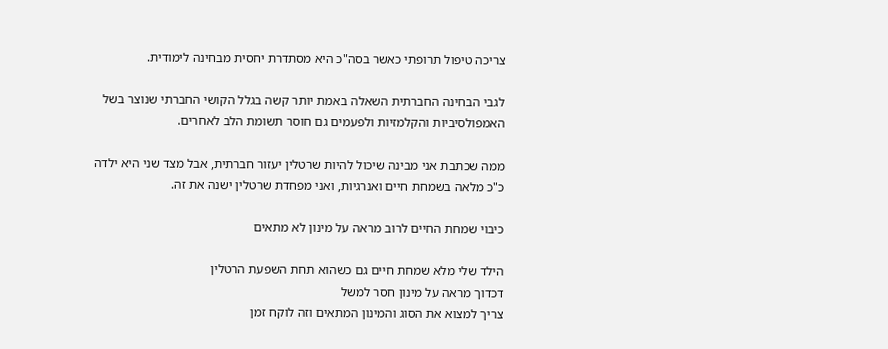צריכה טיפול תרופתי כאשר בסה"כ היא מסתדרת יחסית מבחינה לימודית.

לגבי הבחינה החברתית השאלה באמת יותר קשה בגלל הקושי החברתי שנוצר בשל האמפולסיביות והקלמזיות ולפעמים גם חוסר תשומת הלב לאחרים.

ממה שכתבת אני מבינה שיכול להיות שרטלין יעזור חברתית, אבל מצד שני היא ילדה כ"כ מלאה בשמחת חיים ואנרגיות, ואני מפחדת שרטלין ישנה את זה.

כיבוי שמחת החיים לרוב מראה על מינון לא מתאים

הילד שלי מלא שמחת חיים גם כשהוא תחת השפעת הרטלין
דכדוך מראה על מינון חסר למשל
צריך למצוא את הסוג והמינון המתאים וזה לוקח זמן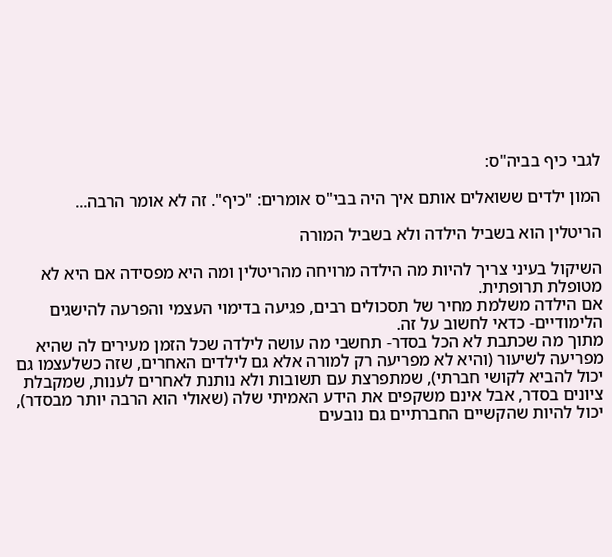לגבי כיף בביה"ס:

המון ילדים ששואלים אותם איך היה בבי"ס אומרים: "כיף". זה לא אומר הרבה...

הריטלין הוא בשביל הילדה ולא בשביל המורה

השיקול בעיני צריך להיות מה הילדה מרויחה מהריטלין ומה היא מפסידה אם היא לא מטופלת תרופתית.
אם הילדה משלמת מחיר של תסכולים רבים, פגיעה בדימוי העצמי והפרעה להישגים הלימודיים- כדאי לחשוב על זה.
מתוך מה שכתבת לא הכל בסדר- תחשבי מה עושה לילדה שכל הזמן מעירים לה שהיא מפריעה לשיעור (והיא לא מפריעה רק למורה אלא גם לילדים האחרים, שזה כשלעצמו גם יכול להביא לקושי חברתי), שמתפרצת עם תשובות ולא נותנת לאחרים לענות, שמקבלת ציונים בסדר, אבל אינם משקפים את הידע האמיתי שלה (שאולי הוא הרבה יותר מבסדר), יכול להיות שהקשיים החברתיים גם נובעים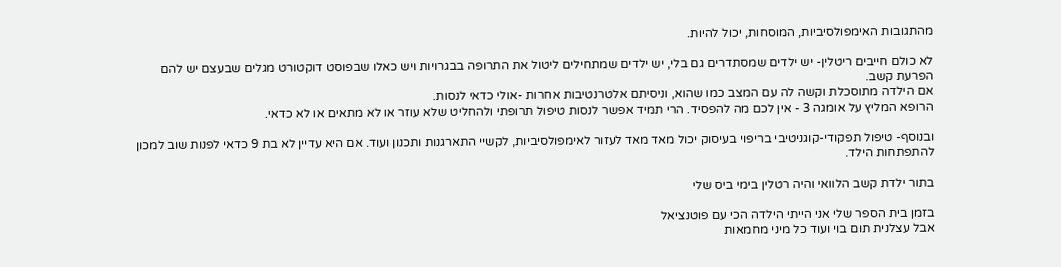מהתגובות האימפולסיביות, המוסחות, יכול להיות.

לא כולם חייבים ריטלין- יש ילדים שמסתדרים גם בלי, יש ילדים שמתחילים ליטול את התרופה בבגרויות ויש כאלו שבפוסט דוקטורט מגלים שבעצם יש להם הפרעת קשב.
אם הילדה מתוסכלת וקשה לה עם המצב כמו שהוא, וניסיתם אלטרנטיבות אחרות -אולי כדאי לנסות.
הרופא המליץ על אומגה 3 - אין לכם מה להפסיד. הרי תמיד אפשר לנסות טיפול תרופתי ולהחליט שלא עוזר או לא מתאים או לא כדאי.

ובנוסף- טיפול תפקודי-קוגניטיבי בריפוי בעיסוק יכול מאד מאד לעזור לאימפולסיביות, לקשיי התארגנות ותכנון ועוד. אם היא עדיין לא בת 9 כדאי לפנות שוב למכון להתפתחות הילד.

בתור ילדת קשב הלוואי והיה רטלין בימי ביס שלי

בזמן בית הספר שלי אני הייתי הילדה הכי עם פוטנציאל
אבל עצלנית תום בוי ועוד כל מיני מחמאות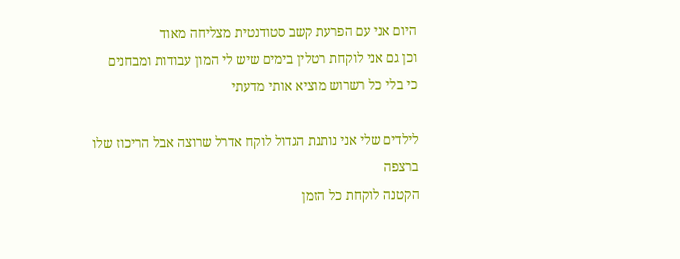היום אני עם הפרעת קשב סטודנטית מצליחה מאוד
וכן גם אני לוקחת רטלין בימים שיש לי המון עבודות ומבחנים
כי בלי כל רשרוש מוציא אותי מדעתי

לילדים שלי אני נותנת הגדול לוקח אדרל שרוצה אבל הריכוז שלו ברצפה
הקטנה לוקחת כל הזמן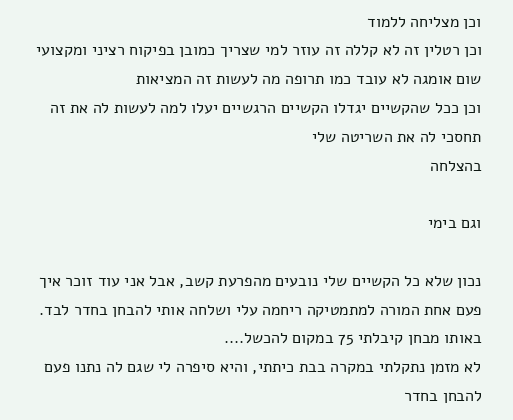וכן מצליחה ללמוד
וכן רטלין זה לא קללה זה עוזר למי שצריך כמובן בפיקוח רציני ומקצועי
שום אומגה לא עובד כמו תרופה מה לעשות זה המציאות
וכן ככל שהקשיים יגדלו הקשיים הרגשיים יעלו למה לעשות לה את זה
תחסכי לה את השריטה שלי
בהצלחה

וגם בימי

נכון שלא כל הקשיים שלי נובעים מהפרעת קשב, אבל אני עוד זוכר איך פעם אחת המורה למתמטיקה ריחמה עלי ושלחה אותי להבחן בחדר לבד. באותו מבחן קיבלתי 75 במקום להכשל....
לא מזמן נתקלתי במקרה בבת כיתתי, והיא סיפרה לי שגם לה נתנו פעם להבחן בחדר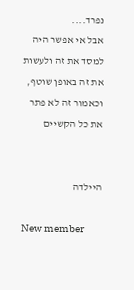נפרד....
אבל אי אפשר היה למסד את זה ולעשות את זה באופן שוטף, וכאמור זה לא פתר את כל הקשיים


היילדה

New member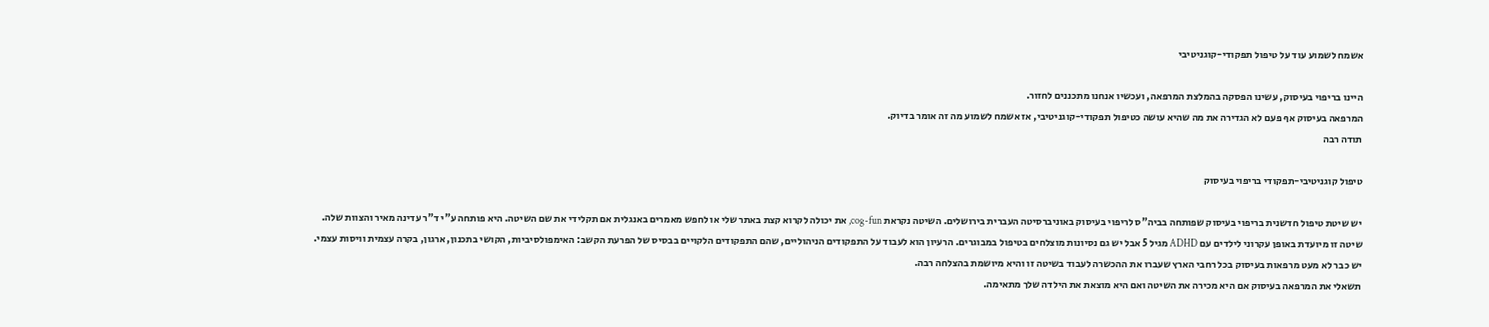אשמח לשמוע עוד על טיפול תפקודי-קוגניטיבי

היינו בריפוי בעיסוק, עשינו הפסקה בהמלצת המרפאה, ועכשיו אנחנו מתכננים לחזור.
המרפאה בעיסוק אף פעם לא הגדירה את מה שהיא עושה כטיפול תפקודי-קוגניטיבי, אז אשמח לשמוע מה זה אומר בדיוק.
תודה רבה

טיפול קוגניטיבי-תפקודי בריפוי בעיסוק

יש שיטת טיפול חדשנית בריפוי בעיסוק שפותחה בביה"ס לריפוי בעיסוק באוניברסיטה העברית בירושלים. השיטה נקראת cog-fun, את יכולה לקרוא קצת באתר שלי או לחפש מאמרים באנגלית אם תקלידי את שם השיטה. היא פותחה ע"י ד"ר עדינה מאיר והצוות שלה.
שיטה זו מיועדת באופן עקרוני לילדים עם ADHD מגיל 5 אבל יש גם נסיונות מוצלחים בטיפול במבוגרים. הרעיון הוא לעבוד על התפקודים הניהוליים, שהם התפקודים הלקויים בבסיס של הפרעת הקשב: האימפולסיביות, הקושי בתכנון, ארגון, בקרה עצמית וויסות עצמי.
יש כבר לא מעט מרפאות בעיסוק בכל רחבי הארץ שעברו את ההכשרה לעבוד בשיטה זו והיא מיושמת בהצלחה רבה.
תשאלי את המרפאה בעיסוק אם היא מכירה את השיטה ואם היא מוצאת את הילדה שלך מתאימה.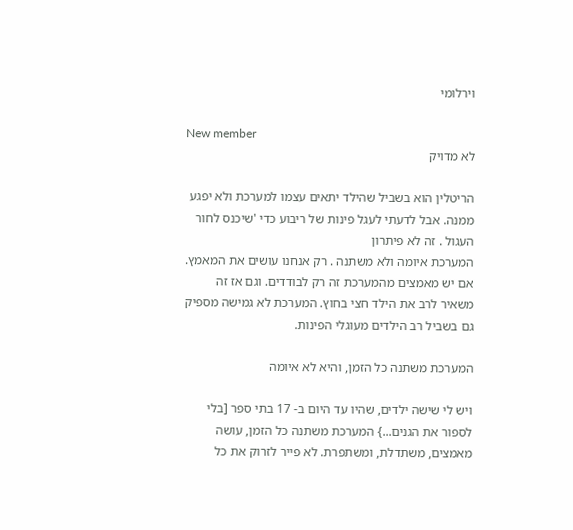וירלומי

New member
לא מדויק

הריטלין הוא בשביל שהילד יתאים עצמו למערכת ולא יפגע ממנה. אבל לדעתי לעגל פינות של ריבוע כדי 'שיכנס לחור העגול . זה לא פיתרון
המערכת איומה ולא משתנה . רק אנחנו עושים את המאמץ. אם יש מאמצים מהמערכת זה רק לבודדים. וגם אז זה משאיר לרב את הילד חצי בחוץ. המערכת לא גמישה מספיק גם בשביל רב הילדים מעוגלי הפינות.

המערכת משתנה כל הזמן, והיא לא איומה

ויש לי שישה ילדים, שהיו עד היום ב- 17 בתי ספר [בלי לספור את הגנים...} המערכת משתנה כל הזמן, עושה מאמצים, משתדלת, ומשתפרת. לא פייר לזרוק את כל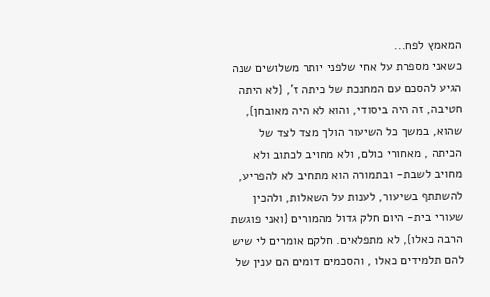המאמץ לפח...
כשאני מספרת על אחי שלפני יותר משלושים שנה הגיע להסכם עם המחנכת של כיתה ז', {לא היתה חטיבה, זה היה ביסודי, והוא לא היה מאובחן}, שהוא, במשך כל השיעור הולך מצד לצד של הכיתה , מאחורי כולם, ולא מחויב לכתוב ולא מחויב לשבת- ובתמורה הוא מתחיב לא להפריע, להשתתף בשיעור, לענות על השאלות, ולהכין שעורי בית- היום חלק גדול מהמורים {ואני פוגשת הרבה כאלו}, לא מתפלאים. חלקם אומרים לי שיש להם תלמידים כאלו , והסכמים דומים הם ענין של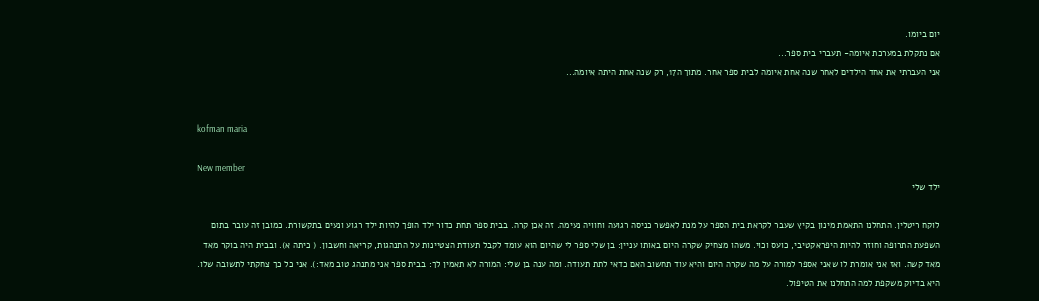יום ביומו.
אם נתקלת במערכת איומה- תעברי בית ספר...
אני העברתי את אחד הילדים לאחר שנה אחת איומה לבית ספר אחר. מתוך ה17, רק שנה אחת היתה איומה...


kofman maria

New member
ילד שלי

לוקח ריטלין. התחלנו התאמת מינון בקיץ שעבר לקראת בית הספר על מנת לאפשר כניסה רגועה וחוויה נעימה. זה אכן קרה. בבית ספר תחת כדור ילד הופך להיות ילד רגוע ונעים בתקשורת. כמובן זה עובר בתום השפעת התרופה וחוזר להיות היפראקטיבי, כועס וכוי. משהו מצחיק שקרה היום באותו עניין: בן שלי ספר לי שהיום הוא עומד לקבל תעודת הצטיינות על התנהגות, קריאה וחשבון. ( כיתה א). ובבית היה בוקר מאד מאד קשה. ואז אני אומרת לו שאני אספר למורה על מה שקרה היום והיא עוד תחשוב האם כדאי לתת תעודה. ומה ענה בן שלי: המורה לא תאמין לך: בבית ספר אני מתנהג טוב מאד:). אני כל כך צחקתי לתשובה שלו. היא בדיוק משקפת למה התחלנו את הטיפול.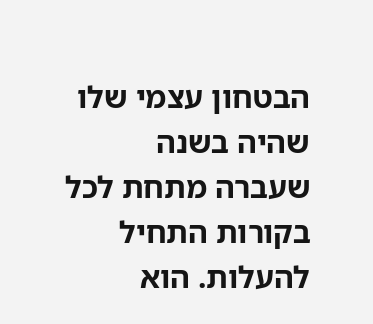הבטחון עצמי שלו שהיה בשנה שעברה מתחת לכל בקורות התחיל להעלות. הוא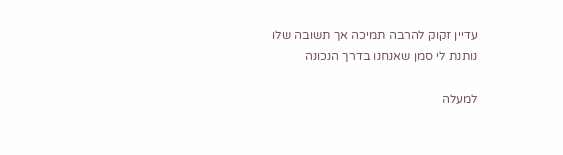עדיין זקוק להרבה תמיכה אך תשובה שלו נותנת לי סמן שאנחנו בדרך הנכונה

למעלה